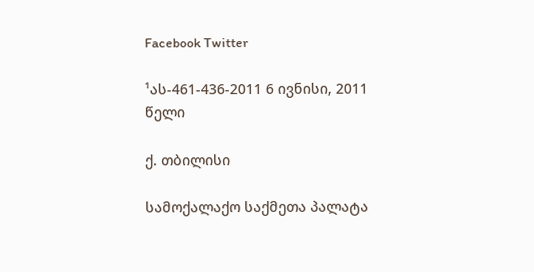Facebook Twitter

¹ას-461-436-2011 6 ივნისი, 2011 წელი

ქ. თბილისი

სამოქალაქო საქმეთა პალატა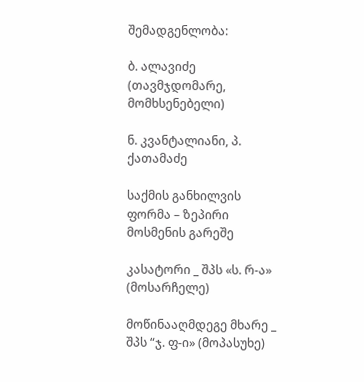შემადგენლობა:

ბ. ალავიძე (თავმჯდომარე, მომხსენებელი)

ნ. კვანტალიანი, პ. ქათამაძე

საქმის განხილვის ფორმა – ზეპირი მოსმენის გარეშე

კასატორი _ შპს «ს. რ-ა» (მოსარჩელე)

მოწინააღმდეგე მხარე _ შპს “ჯ. ფ-ი» (მოპასუხე)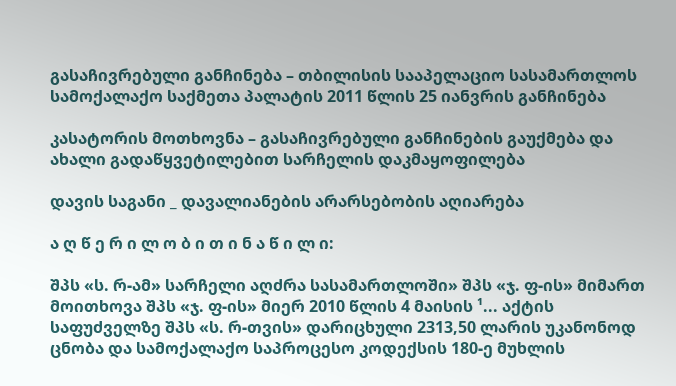გასაჩივრებული განჩინება – თბილისის სააპელაციო სასამართლოს სამოქალაქო საქმეთა პალატის 2011 წლის 25 იანვრის განჩინება

კასატორის მოთხოვნა – გასაჩივრებული განჩინების გაუქმება და ახალი გადაწყვეტილებით სარჩელის დაკმაყოფილება

დავის საგანი _ დავალიანების არარსებობის აღიარება

ა ღ წ ე რ ი ლ ო ბ ი თ ი ნ ა წ ი ლ ი:

შპს «ს. რ-ამ» სარჩელი აღძრა სასამართლოში» შპს «ჯ. ფ-ის» მიმართ მოითხოვა შპს «ჯ. ფ-ის» მიერ 2010 წლის 4 მაისის ¹... აქტის საფუძველზე შპს «ს. რ-თვის» დარიცხული 2313,50 ლარის უკანონოდ ცნობა და სამოქალაქო საპროცესო კოდექსის 180-ე მუხლის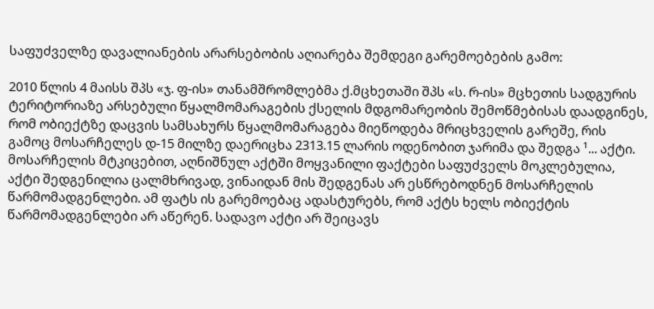საფუძველზე დავალიანების არარსებობის აღიარება შემდეგი გარემოებების გამო:

2010 წლის 4 მაისს შპს «ჯ. ფ-ის» თანამშრომლებმა ქ.მცხეთაში შპს «ს. რ-ის» მცხეთის სადგურის ტერიტორიაზე არსებული წყალმომარაგების ქსელის მდგომარეობის შემოწმებისას დაადგინეს, რომ ობიექტზე დაცვის სამსახურს წყალმომარაგება მიეწოდება მრიცხველის გარეშე, რის გამოც მოსარჩელეს დ-15 მილზე დაერიცხა 2313.15 ლარის ოდენობით ჯარიმა და შედგა ¹... აქტი. მოსარჩელის მტკიცებით, აღნიშნულ აქტში მოყვანილი ფაქტები საფუძველს მოკლებულია, აქტი შედგენილია ცალმხრივად, ვინაიდან მის შედგენას არ ესწრებოდნენ მოსარჩელის წარმომადგენლები. ამ ფატს ის გარემოებაც ადასტურებს, რომ აქტს ხელს ობიექტის წარმომადგენლები არ აწერენ. სადავო აქტი არ შეიცავს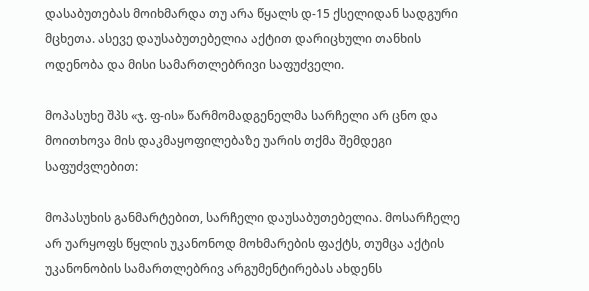დასაბუთებას მოიხმარდა თუ არა წყალს დ-15 ქსელიდან სადგური მცხეთა. ასევე დაუსაბუთებელია აქტით დარიცხული თანხის ოდენობა და მისი სამართლებრივი საფუძველი.

მოპასუხე შპს «ჯ. ფ-ის» წარმომადგენელმა სარჩელი არ ცნო და მოითხოვა მის დაკმაყოფილებაზე უარის თქმა შემდეგი საფუძვლებით:

მოპასუხის განმარტებით, სარჩელი დაუსაბუთებელია. მოსარჩელე არ უარყოფს წყლის უკანონოდ მოხმარების ფაქტს, თუმცა აქტის უკანონობის სამართლებრივ არგუმენტირებას ახდენს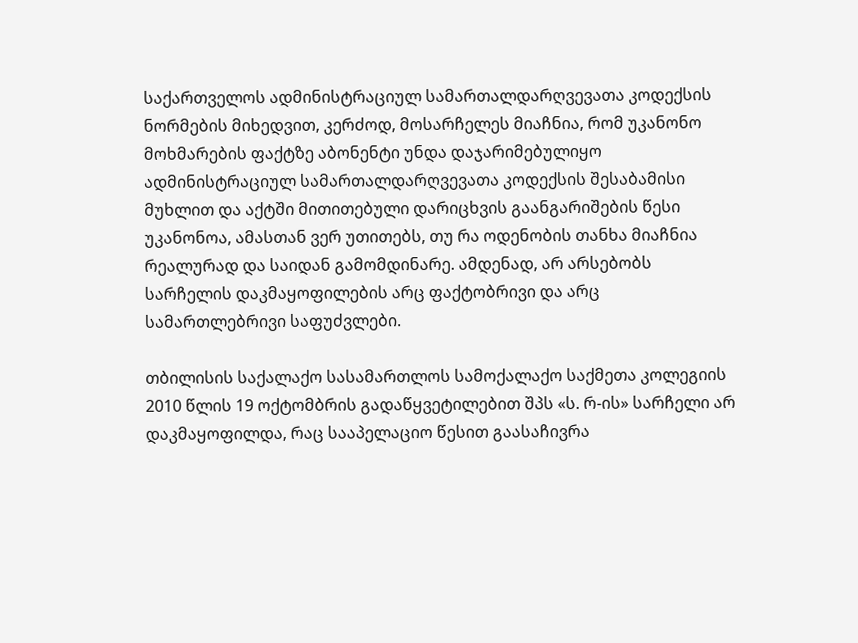საქართველოს ადმინისტრაციულ სამართალდარღვევათა კოდექსის ნორმების მიხედვით, კერძოდ, მოსარჩელეს მიაჩნია, რომ უკანონო მოხმარების ფაქტზე აბონენტი უნდა დაჯარიმებულიყო ადმინისტრაციულ სამართალდარღვევათა კოდექსის შესაბამისი მუხლით და აქტში მითითებული დარიცხვის გაანგარიშების წესი უკანონოა, ამასთან ვერ უთითებს, თუ რა ოდენობის თანხა მიაჩნია რეალურად და საიდან გამომდინარე. ამდენად, არ არსებობს სარჩელის დაკმაყოფილების არც ფაქტობრივი და არც სამართლებრივი საფუძვლები.

თბილისის საქალაქო სასამართლოს სამოქალაქო საქმეთა კოლეგიის 2010 წლის 19 ოქტომბრის გადაწყვეტილებით შპს «ს. რ-ის» სარჩელი არ დაკმაყოფილდა, რაც სააპელაციო წესით გაასაჩივრა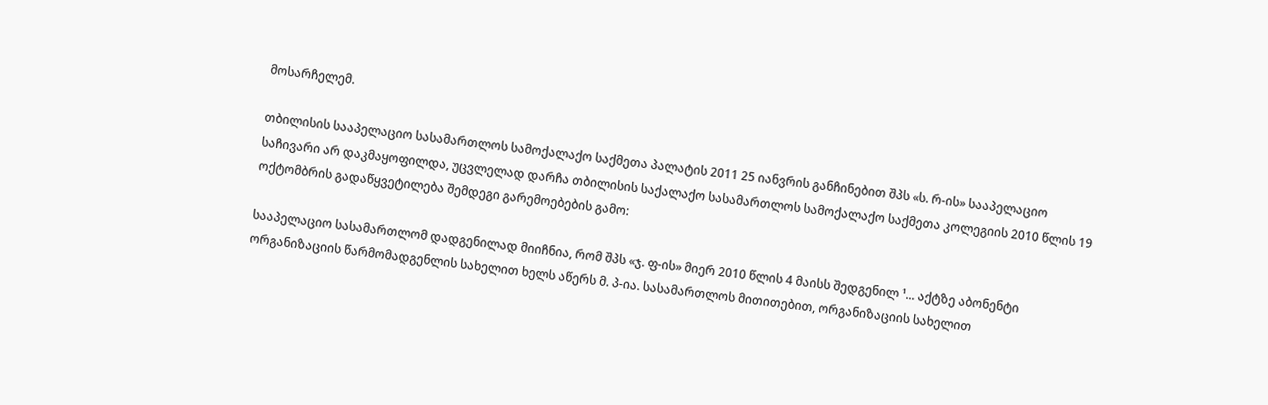მოსარჩელემ.

თბილისის სააპელაციო სასამართლოს სამოქალაქო საქმეთა პალატის 2011 25 იანვრის განჩინებით შპს «ს. რ-ის» სააპელაციო საჩივარი არ დაკმაყოფილდა, უცვლელად დარჩა თბილისის საქალაქო სასამართლოს სამოქალაქო საქმეთა კოლეგიის 2010 წლის 19 ოქტომბრის გადაწყვეტილება შემდეგი გარემოებების გამო:

სააპელაციო სასამართლომ დადგენილად მიიჩნია, რომ შპს «ჯ. ფ-ის» მიერ 2010 წლის 4 მაისს შედგენილ ¹... აქტზე აბონენტი ორგანიზაციის წარმომადგენლის სახელით ხელს აწერს მ. პ-ია. სასამართლოს მითითებით, ორგანიზაციის სახელით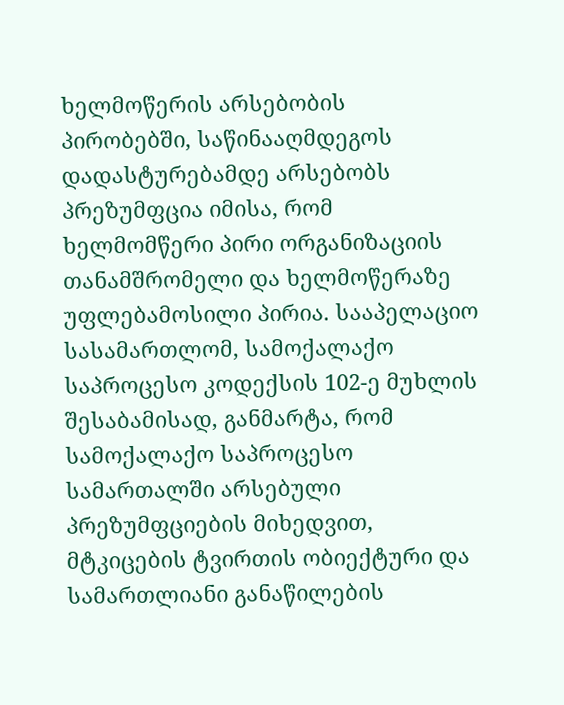ხელმოწერის არსებობის პირობებში, საწინააღმდეგოს დადასტურებამდე არსებობს პრეზუმფცია იმისა, რომ ხელმომწერი პირი ორგანიზაციის თანამშრომელი და ხელმოწერაზე უფლებამოსილი პირია. სააპელაციო სასამართლომ, სამოქალაქო საპროცესო კოდექსის 102-ე მუხლის შესაბამისად, განმარტა, რომ სამოქალაქო საპროცესო სამართალში არსებული პრეზუმფციების მიხედვით, მტკიცების ტვირთის ობიექტური და სამართლიანი განაწილების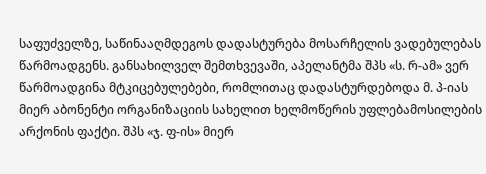საფუძველზე, საწინააღმდეგოს დადასტურება მოსარჩელის ვადებულებას წარმოადგენს. განსახილველ შემთხვევაში, აპელანტმა შპს «ს. რ-ამ» ვერ წარმოადგინა მტკიცებულებები, რომლითაც დადასტურდებოდა მ. პ-იას მიერ აბონენტი ორგანიზაციის სახელით ხელმოწერის უფლებამოსილების არქონის ფაქტი. შპს «ჯ. ფ-ის» მიერ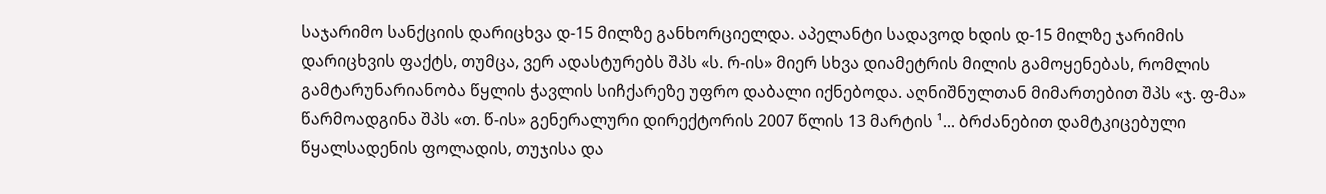საჯარიმო სანქციის დარიცხვა დ-15 მილზე განხორციელდა. აპელანტი სადავოდ ხდის დ-15 მილზე ჯარიმის დარიცხვის ფაქტს, თუმცა, ვერ ადასტურებს შპს «ს. რ-ის» მიერ სხვა დიამეტრის მილის გამოყენებას, რომლის გამტარუნარიანობა წყლის ჭავლის სიჩქარეზე უფრო დაბალი იქნებოდა. აღნიშნულთან მიმართებით შპს «ჯ. ფ-მა» წარმოადგინა შპს «თ. წ-ის» გენერალური დირექტორის 2007 წლის 13 მარტის ¹... ბრძანებით დამტკიცებული წყალსადენის ფოლადის, თუჯისა და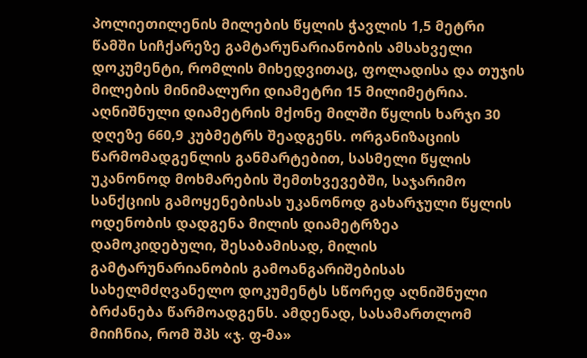პოლიეთილენის მილების წყლის ჭავლის 1,5 მეტრი წამში სიჩქარეზე გამტარუნარიანობის ამსახველი დოკუმენტი, რომლის მიხედვითაც, ფოლადისა და თუჯის მილების მინიმალური დიამეტრი 15 მილიმეტრია. აღნიშნული დიამეტრის მქონე მილში წყლის ხარჯი 30 დღეზე 660,9 კუბმეტრს შეადგენს. ორგანიზაციის წარმომადგენლის განმარტებით, სასმელი წყლის უკანონოდ მოხმარების შემთხვევებში, საჯარიმო სანქციის გამოყენებისას უკანონოდ გახარჯული წყლის ოდენობის დადგენა მილის დიამეტრზეა დამოკიდებული, შესაბამისად, მილის გამტარუნარიანობის გამოანგარიშებისას სახელმძღვანელო დოკუმენტს სწორედ აღნიშნული ბრძანება წარმოადგენს. ამდენად, სასამართლომ მიიჩნია, რომ შპს «ჯ. ფ-მა»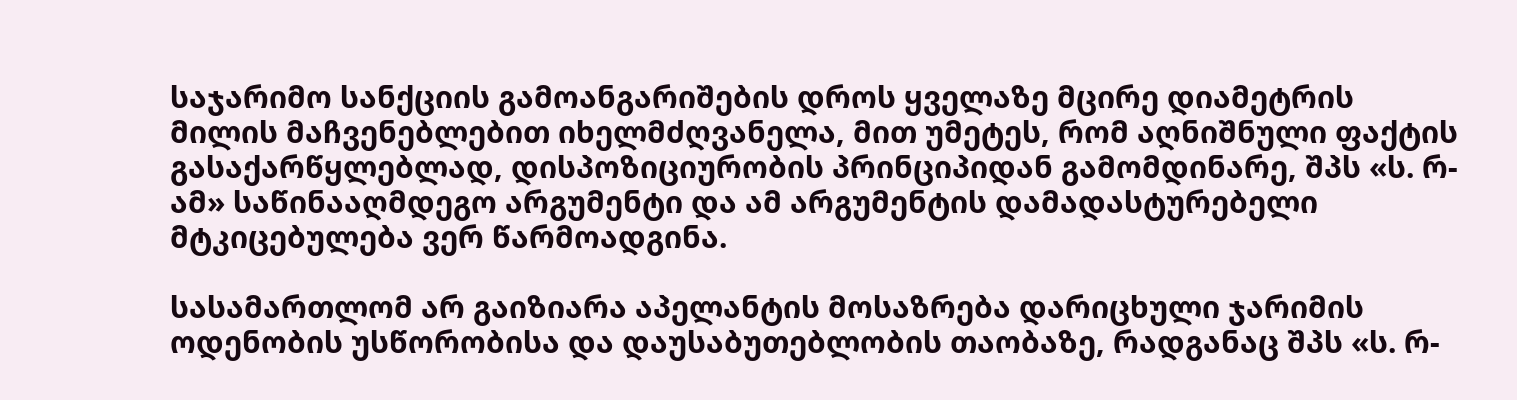საჯარიმო სანქციის გამოანგარიშების დროს ყველაზე მცირე დიამეტრის მილის მაჩვენებლებით იხელმძღვანელა, მით უმეტეს, რომ აღნიშნული ფაქტის გასაქარწყლებლად, დისპოზიციურობის პრინციპიდან გამომდინარე, შპს «ს. რ-ამ» საწინააღმდეგო არგუმენტი და ამ არგუმენტის დამადასტურებელი მტკიცებულება ვერ წარმოადგინა.

სასამართლომ არ გაიზიარა აპელანტის მოსაზრება დარიცხული ჯარიმის ოდენობის უსწორობისა და დაუსაბუთებლობის თაობაზე, რადგანაც შპს «ს. რ-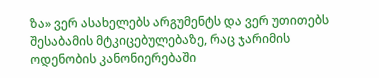ზა» ვერ ასახელებს არგუმენტს და ვერ უთითებს შესაბამის მტკიცებულებაზე, რაც ჯარიმის ოდენობის კანონიერებაში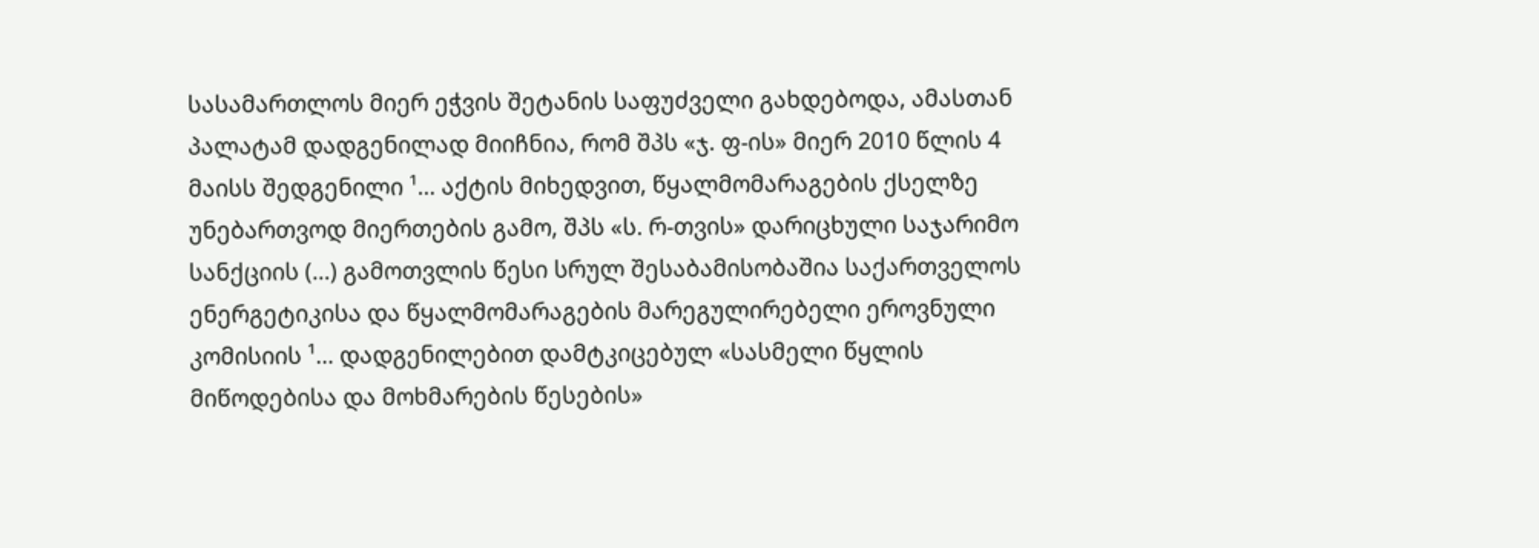სასამართლოს მიერ ეჭვის შეტანის საფუძველი გახდებოდა, ამასთან პალატამ დადგენილად მიიჩნია, რომ შპს «ჯ. ფ-ის» მიერ 2010 წლის 4 მაისს შედგენილი ¹... აქტის მიხედვით, წყალმომარაგების ქსელზე უნებართვოდ მიერთების გამო, შპს «ს. რ-თვის» დარიცხული საჯარიმო სანქციის (...) გამოთვლის წესი სრულ შესაბამისობაშია საქართველოს ენერგეტიკისა და წყალმომარაგების მარეგულირებელი ეროვნული კომისიის ¹... დადგენილებით დამტკიცებულ «სასმელი წყლის მიწოდებისა და მოხმარების წესების»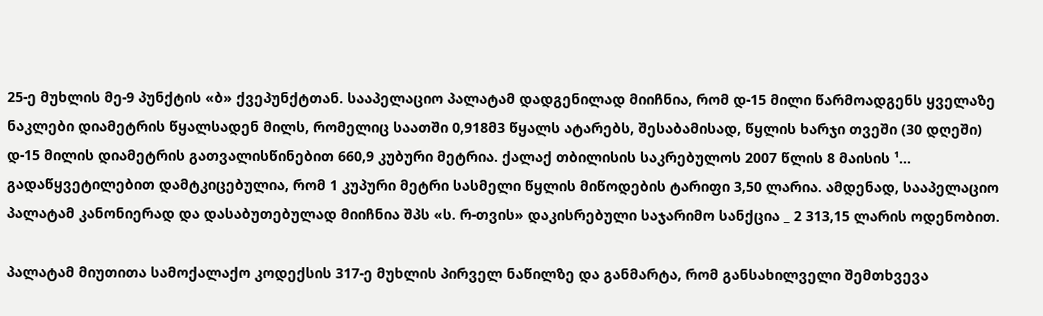25-ე მუხლის მე-9 პუნქტის «ბ» ქვეპუნქტთან. სააპელაციო პალატამ დადგენილად მიიჩნია, რომ დ-15 მილი წარმოადგენს ყველაზე ნაკლები დიამეტრის წყალსადენ მილს, რომელიც საათში 0,918მ3 წყალს ატარებს, შესაბამისად, წყლის ხარჯი თვეში (30 დღეში) დ-15 მილის დიამეტრის გათვალისწინებით 660,9 კუბური მეტრია. ქალაქ თბილისის საკრებულოს 2007 წლის 8 მაისის ¹... გადაწყვეტილებით დამტკიცებულია, რომ 1 კუპური მეტრი სასმელი წყლის მიწოდების ტარიფი 3,50 ლარია. ამდენად, სააპელაციო პალატამ კანონიერად და დასაბუთებულად მიიჩნია შპს «ს. რ-თვის» დაკისრებული საჯარიმო სანქცია _ 2 313,15 ლარის ოდენობით.

პალატამ მიუთითა სამოქალაქო კოდექსის 317-ე მუხლის პირველ ნაწილზე და განმარტა, რომ განსახილველი შემთხვევა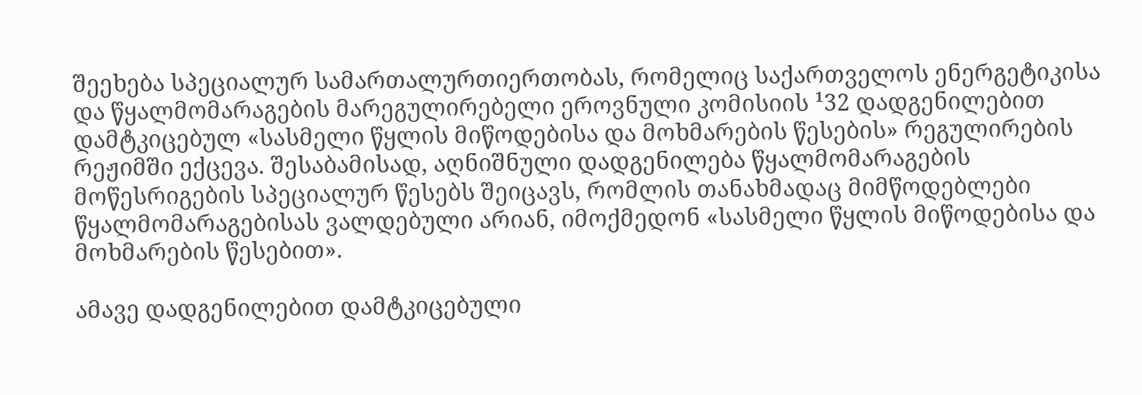შეეხება სპეციალურ სამართალურთიერთობას, რომელიც საქართველოს ენერგეტიკისა და წყალმომარაგების მარეგულირებელი ეროვნული კომისიის ¹32 დადგენილებით დამტკიცებულ «სასმელი წყლის მიწოდებისა და მოხმარების წესების» რეგულირების რეჟიმში ექცევა. შესაბამისად, აღნიშნული დადგენილება წყალმომარაგების მოწესრიგების სპეციალურ წესებს შეიცავს, რომლის თანახმადაც მიმწოდებლები წყალმომარაგებისას ვალდებული არიან, იმოქმედონ «სასმელი წყლის მიწოდებისა და მოხმარების წესებით».

ამავე დადგენილებით დამტკიცებული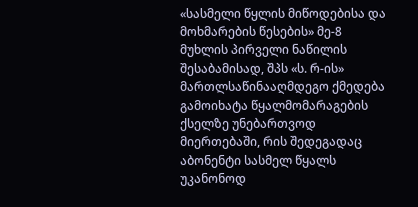«სასმელი წყლის მიწოდებისა და მოხმარების წესების» მე-8 მუხლის პირველი ნაწილის შესაბამისად, შპს «ს. რ-ის» მართლსაწინააღმდეგო ქმედება გამოიხატა წყალმომარაგების ქსელზე უნებართვოდ მიერთებაში, რის შედეგადაც აბონენტი სასმელ წყალს უკანონოდ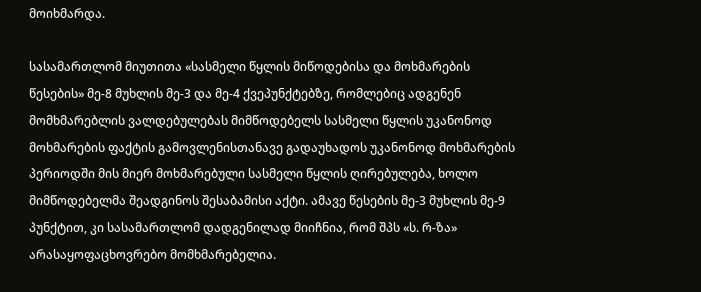მოიხმარდა.

სასამართლომ მიუთითა «სასმელი წყლის მიწოდებისა და მოხმარების წესების» მე-8 მუხლის მე-3 და მე-4 ქვეპუნქტებზე, რომლებიც ადგენენ მომხმარებლის ვალდებულებას მიმწოდებელს სასმელი წყლის უკანონოდ მოხმარების ფაქტის გამოვლენისთანავე გადაუხადოს უკანონოდ მოხმარების პერიოდში მის მიერ მოხმარებული სასმელი წყლის ღირებულება, ხოლო მიმწოდებელმა შეადგინოს შესაბამისი აქტი. ამავე წესების მე-3 მუხლის მე-9 პუნქტით, კი სასამართლომ დადგენილად მიიჩნია, რომ შპს «ს. რ-ზა» არასაყოფაცხოვრებო მომხმარებელია.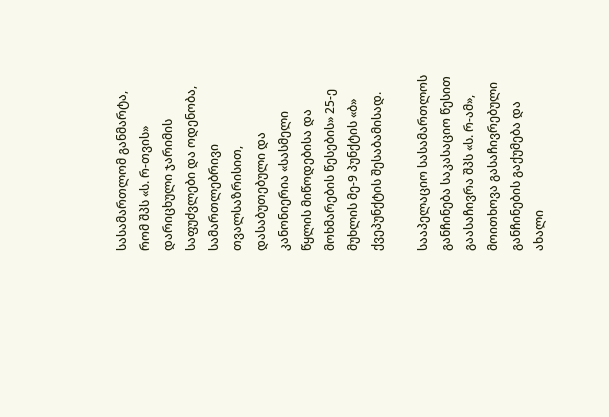სასამართლომ განმარტა, რომ შპს «ს. რ-თვის» დარიცხული ჯარიმის საფუძვლები და ოდენობა, სამართლებრივი თვალსაზრისით, დასაბუთებული და კანონიერია «სასმელი წყლის მიწოდებისა და მოხმარების წესების» 25-ე მუხლის მე-9 პუნქტის «ბ» ქვეპუნქტის შესაბამისად.

სააპელაციო სასამართლოს განჩინება საკასაციო წესით გაასაჩივრა შპს «ს. რ-ამ», მოითხოვა გასაჩივრებული განჩინების გაქუმება და ახალი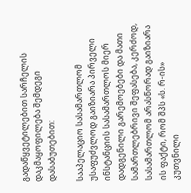გადაწყვეტილებით სარჩელის დაკმაყოფილება შემდეგი დასაბუთებით:

სააპელაციო სასამართლომ უსაფუძვლოდ გაიზიარა პირველი ინსტანციის სასამართლოს მიერ დადგენილი გარემოებები და მათი სამართლებრივი შეფასება, კერძოდ, სასამართლომ არასწორად გაიზიარა ის ფაქტი, რომ შპს «ს. რ-ის» კუთვნილი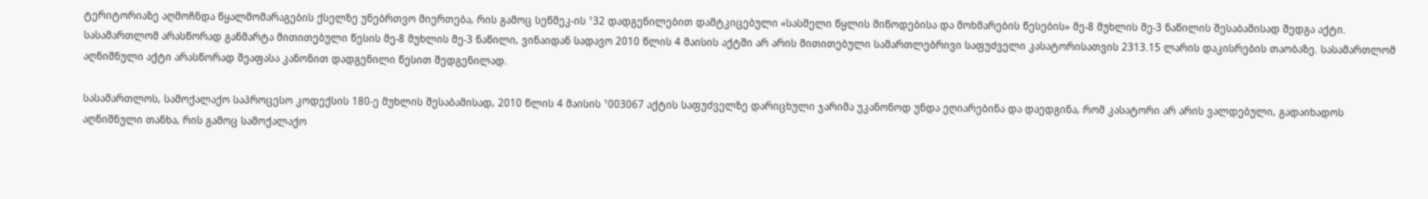ტერიტორიაზე აღმოჩნდა წყალმომარაგების ქსელზე უნებრთვო მიერთება, რის გამოც სეწმეკ-ის ¹32 დადგენილებით დამტკიცებული «სასმელი წყლის მიწოდებისა და მოხმარების წესების» მე-8 მუხლის მე-3 ნაწილის შესაბამისად შედგა აქტი. სასამართლომ არასწორად განმარტა მითითებული წესის მე-8 მუხლის მე-3 ნაწილი, ვინაიდან სადავო 2010 წლის 4 მაისის აქტში არ არის მითითებული სამართლებრივი საფუძველი კასატორისათვის 2313.15 ლარის დაკისრების თაობაზე. სასამართლომ აღნიშნული აქტი არასწორად შეაფასა კანონით დადგენილი წესით შედგენილად.

სასამართლოს, სამოქალაქო საპროცესო კოდექსის 180-ე მუხლის შესაბამისად, 2010 წლის 4 მაისის ¹003067 აქტის საფუძველზე დარიცხული ჯარიმა უკანონოდ უნდა ეღიარებინა და დაედგინა, რომ კასატორი არ არის ვალდებული, გადაიხადოს აღნიშნული თანხა, რის გამოც სამოქალაქო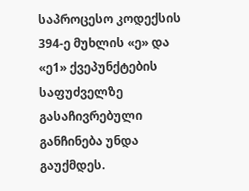საპროცესო კოდექსის 394-ე მუხლის «ე» და «ე1» ქვეპუნქტების საფუძველზე გასაჩივრებული განჩინება უნდა გაუქმდეს.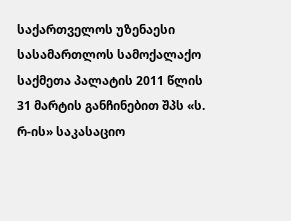საქართველოს უზენაესი სასამართლოს სამოქალაქო საქმეთა პალატის 2011 წლის 31 მარტის განჩინებით შპს «ს. რ-ის» საკასაციო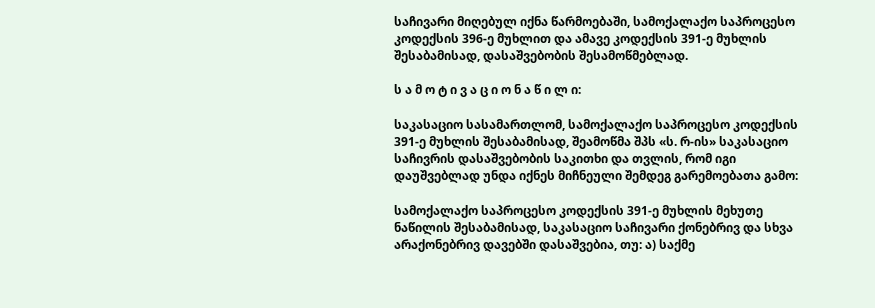საჩივარი მიღებულ იქნა წარმოებაში, სამოქალაქო საპროცესო კოდექსის 396-ე მუხლით და ამავე კოდექსის 391-ე მუხლის შესაბამისად, დასაშვებობის შესამოწმებლად.

ს ა მ ო ტ ი ვ ა ც ი ო ნ ა წ ი ლ ი:

საკასაციო სასამართლომ, სამოქალაქო საპროცესო კოდექსის 391-ე მუხლის შესაბამისად, შეამოწმა შპს «ს. რ-ის» საკასაციო საჩივრის დასაშვებობის საკითხი და თვლის, რომ იგი დაუშვებლად უნდა იქნეს მიჩნეული შემდეგ გარემოებათა გამო:

სამოქალაქო საპროცესო კოდექსის 391-ე მუხლის მეხუთე ნაწილის შესაბამისად, საკასაციო საჩივარი ქონებრივ და სხვა არაქონებრივ დავებში დასაშვებია, თუ: ა) საქმე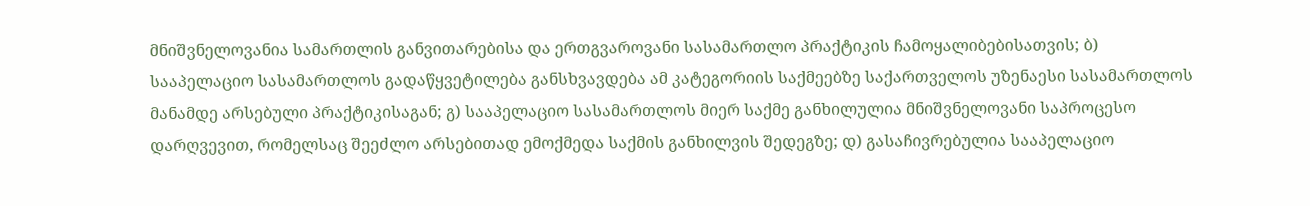მნიშვნელოვანია სამართლის განვითარებისა და ერთგვაროვანი სასამართლო პრაქტიკის ჩამოყალიბებისათვის; ბ) სააპელაციო სასამართლოს გადაწყვეტილება განსხვავდება ამ კატეგორიის საქმეებზე საქართველოს უზენაესი სასამართლოს მანამდე არსებული პრაქტიკისაგან; გ) სააპელაციო სასამართლოს მიერ საქმე განხილულია მნიშვნელოვანი საპროცესო დარღვევით, რომელსაც შეეძლო არსებითად ემოქმედა საქმის განხილვის შედეგზე; დ) გასაჩივრებულია სააპელაციო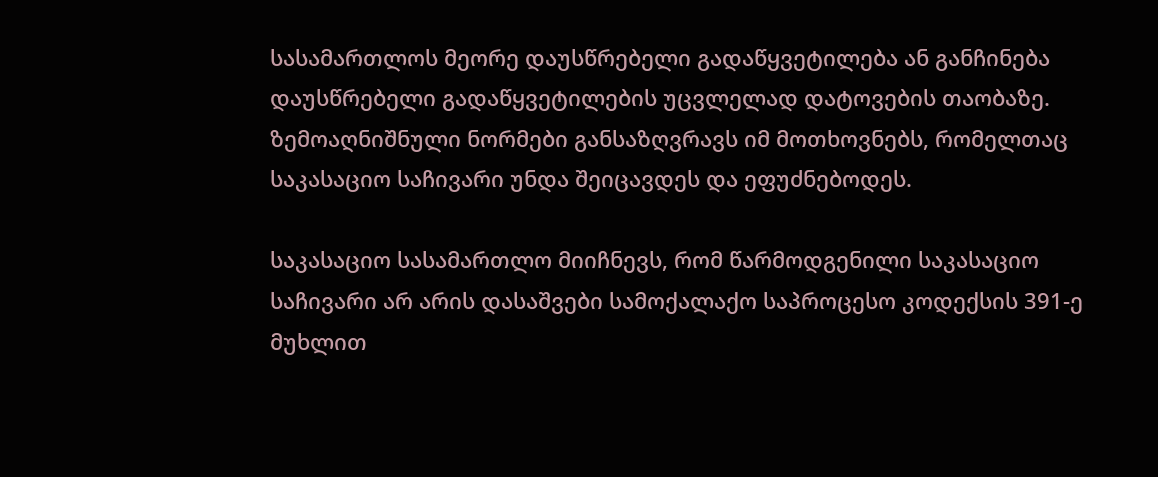სასამართლოს მეორე დაუსწრებელი გადაწყვეტილება ან განჩინება დაუსწრებელი გადაწყვეტილების უცვლელად დატოვების თაობაზე. ზემოაღნიშნული ნორმები განსაზღვრავს იმ მოთხოვნებს, რომელთაც საკასაციო საჩივარი უნდა შეიცავდეს და ეფუძნებოდეს.

საკასაციო სასამართლო მიიჩნევს, რომ წარმოდგენილი საკასაციო საჩივარი არ არის დასაშვები სამოქალაქო საპროცესო კოდექსის 391-ე მუხლით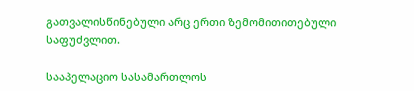გათვალისწინებული არც ერთი ზემომითითებული საფუძვლით.

სააპელაციო სასამართლოს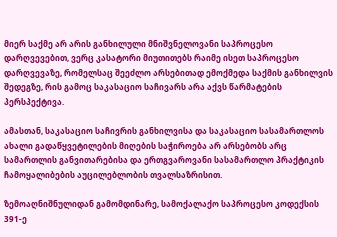მიერ საქმე არ არის განხილული მნიშვნელოვანი საპროცესო დარღვევებით, ვერც კასატორი მიუთითებს რაიმე ისეთ საპროცესო დარღვევაზე, რომელსაც შეეძლო არსებითად ემოქმედა საქმის განხილვის შედეგზე, რის გამოც საკასაციო საჩივარს არა აქვს წარმატების პერსპექტივა.

ამასთან, საკასაციო საჩივრის განხილვისა და საკასაციო სასამართლოს ახალი გადაწყვეტილების მიღების საჭიროება არ არსებობს არც სამართლის განვითარებისა და ერთგვაროვანი სასამართლო პრაქტიკის ჩამოყალიბების აუცილებლობის თვალსაზრისით.

ზემოაღნიშნულიდან გამომდინარე, სამოქალაქო საპროცესო კოდექსის 391-ე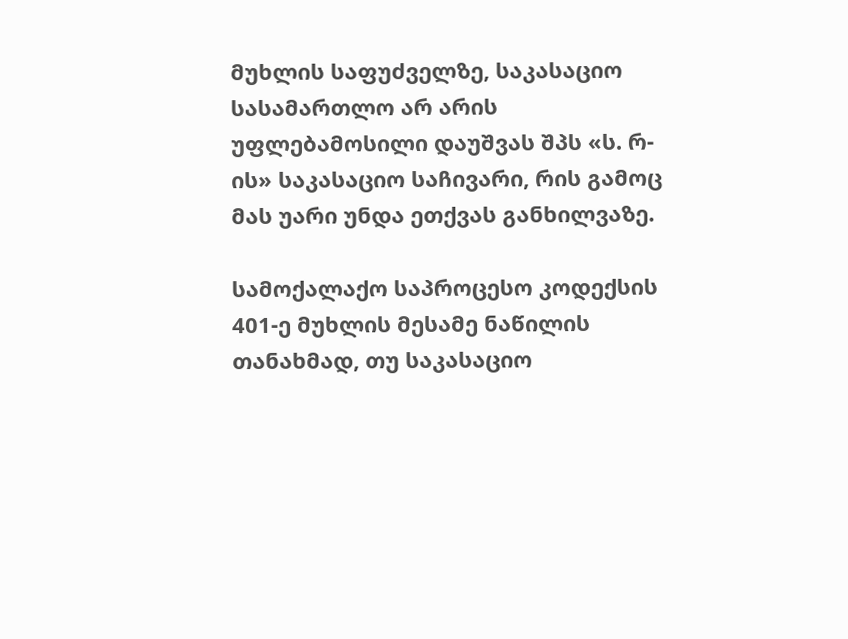მუხლის საფუძველზე, საკასაციო სასამართლო არ არის უფლებამოსილი დაუშვას შპს «ს. რ-ის» საკასაციო საჩივარი, რის გამოც მას უარი უნდა ეთქვას განხილვაზე.

სამოქალაქო საპროცესო კოდექსის 401-ე მუხლის მესამე ნაწილის თანახმად, თუ საკასაციო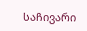საჩივარი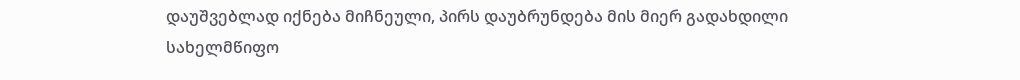დაუშვებლად იქნება მიჩნეული, პირს დაუბრუნდება მის მიერ გადახდილი სახელმწიფო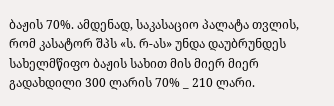ბაჟის 70%. ამდენად, საკასაციო პალატა თვლის, რომ კასატორ შპს «ს. რ-ას» უნდა დაუბრუნდეს სახელმწიფო ბაჟის სახით მის მიერ მიერ გადახდილი 300 ლარის 70% _ 210 ლარი.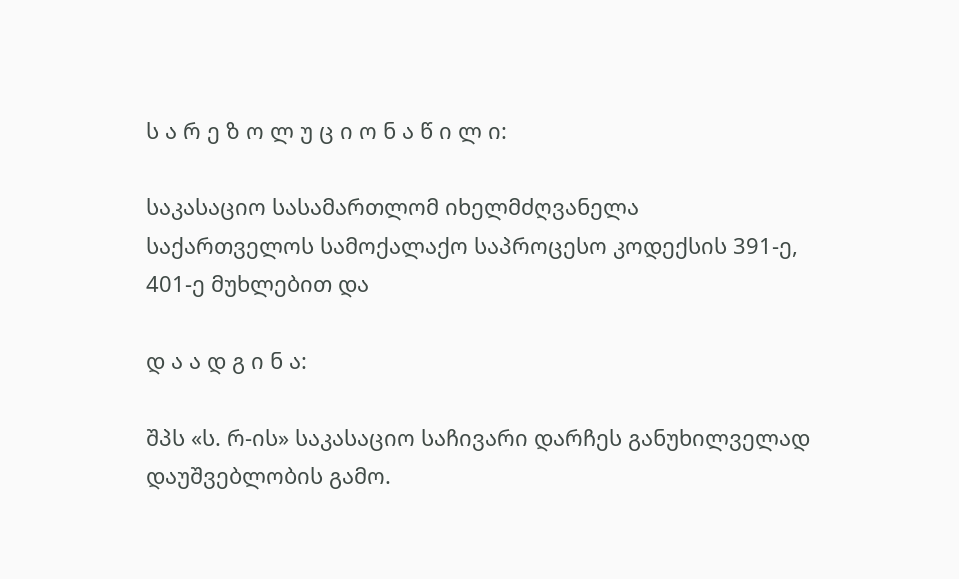ს ა რ ე ზ ო ლ უ ც ი ო ნ ა წ ი ლ ი:

საკასაციო სასამართლომ იხელმძღვანელა საქართველოს სამოქალაქო საპროცესო კოდექსის 391-ე, 401-ე მუხლებით და

დ ა ა დ გ ი ნ ა:

შპს «ს. რ-ის» საკასაციო საჩივარი დარჩეს განუხილველად დაუშვებლობის გამო.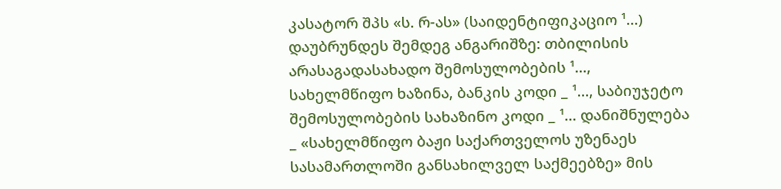კასატორ შპს «ს. რ-ას» (საიდენტიფიკაციო ¹...) დაუბრუნდეს შემდეგ ანგარიშზე: თბილისის არასაგადასახადო შემოსულობების ¹..., სახელმწიფო ხაზინა, ბანკის კოდი _ ¹..., საბიუჯეტო შემოსულობების სახაზინო კოდი _ ¹... დანიშნულება _ «სახელმწიფო ბაჟი საქართველოს უზენაეს სასამართლოში განსახილველ საქმეებზე» მის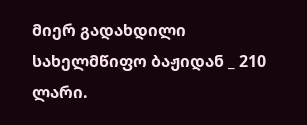მიერ გადახდილი სახელმწიფო ბაჟიდან _ 210 ლარი.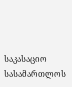საკასაციო სასამართლოს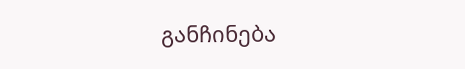განჩინება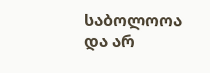საბოლოოა და არ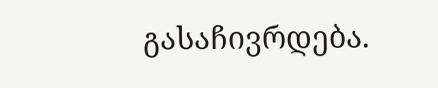გასაჩივრდება.